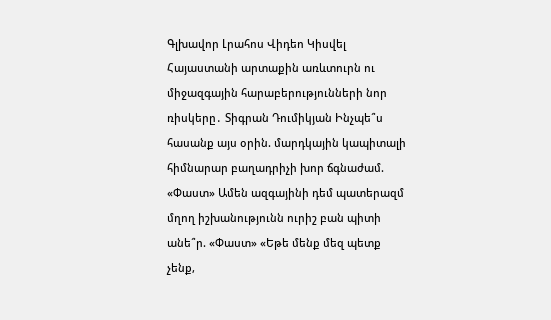Գլխավոր Լրահոս Վիդեո Կիսվել
Հայաստանի արտաքին առևտուրն ու միջազգային հարաբերությունների նոր ռիսկերը․ Տիգրան Դումիկյան Ինչպե՞ս հասանք այս օրին. մարդկային կապիտալի հիմնարար բաղադրիչի խոր ճգնաժամ. «Փաստ» Ամեն ազգայինի դեմ պատերազմ մղող իշխանությունն ուրիշ բան պիտի անե՞ր. «Փաստ» «Եթե մենք մեզ պետք չենք,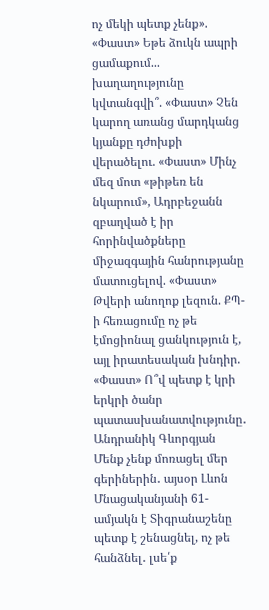ոչ մեկի պետք չենք». «Փաստ» Եթե ձուկն ապրի ցամաքում... խաղաղությունը կվտանգվի՞. «Փաստ» Չեն կարող առանց մարդկանց կյանքը դժոխքի վերածելու. «Փաստ» Մինչ մեզ մոտ «թիթեռ են նկարում», Ադրբեջանն զբաղված է իր հորինվածքները միջազգային հանրությանը մատուցելով. «Փաստ» Թվերի անողոք լեզուն. ՔՊ-ի հեռացումը ոչ թե էմոցիոնալ ցանկություն է, այլ իրատեսական խնդիր. «Փաստ» Ո՞վ պետք է կրի երկրի ծանր պատասխանատվությունը․ Անդրանիկ Գևորգյան Մենք չենք մոռացել մեր գերիներին․ այսօր Լևոն Մնացականյանի 61-ամյակն է Տիգրանաշենը պետք է շենացնել, ոչ թե հանձնել․ լսե՛ք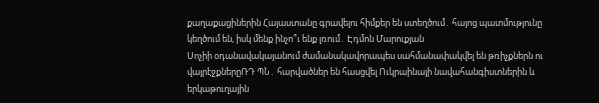քաղաքացիներին Հայաստանը գրավելու հիմքեր են ստեղծում․ հայոց պատմությունը կեղծում են, իսկ մենք ինչո՞ւ ենք լռում․ Էդմոն Մարուքյան
Սոչիի օդանավակայանում ժամանակավորապես սահմանափակվել են թռիչքներն ու վայրէջքներըՌԴ ՊՆ․ հարվածներ են հասցվել Ուկրաինայի նավահանգիստներին և երկաթուղային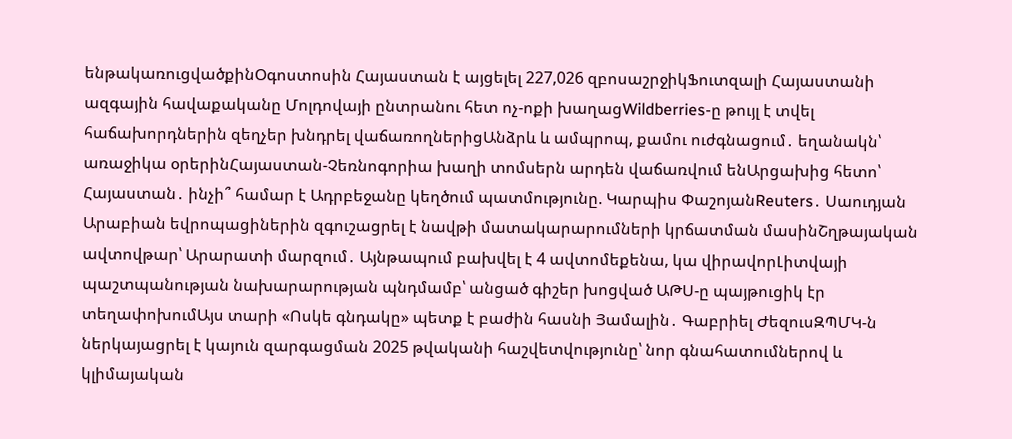ենթակառուցվածքինՕգոստոսին Հայաստան է այցելել 227,026 զբոսաշրջիկՖուտզալի Հայաստանի ազգային հավաքականը Մոլդովայի ընտրանու հետ ոչ-ոքի խաղացWildberries-ը թույլ է տվել հաճախորդներին զեղչեր խնդրել վաճառողներիցԱնձրև և ամպրոպ, քամու ուժգնացում․ եղանակն՝ առաջիկա օրերինՀայաստան-Չեռնոգորիա խաղի տոմսերն արդեն վաճառվում ենԱրցախից հետո՝ Հայաստան․ ինչի՞ համար է Ադրբեջանը կեղծում պատմությունը. Կարպիս ՓաշոյանReuters․ Սաուդյան Արաբիան եվրոպացիներին զգուշացրել է նավթի մատակարարումների կրճատման մասինՇղթայական ավտովթար՝ Արարատի մարզում․ Այնթապում բախվել է 4 ավտոմեքենա, կա վիրավորԼիտվայի պաշտպանության նախարարության պնդմամբ՝ անցած գիշեր խոցված ԱԹՍ-ը պայթուցիկ էր տեղափոխումԱյս տարի «Ոսկե գնդակը» պետք է բաժին հասնի Յամալին․ Գաբրիել ԺեզուսԶՊՄԿ-ն ներկայացրել է կայուն զարգացման 2025 թվականի հաշվետվությունը՝ նոր գնահատումներով և կլիմայական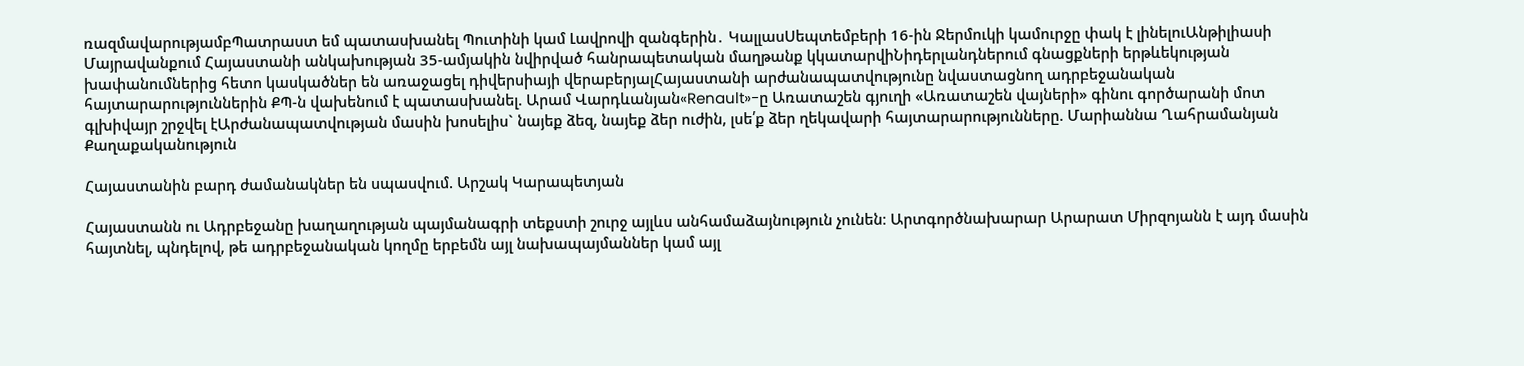ռազմավարությամբՊատրաստ եմ պատասխանել Պուտինի կամ Լավրովի զանգերին․ ԿալլասՍեպտեմբերի 16-ին Ջերմուկի կամուրջը փակ է լինելուԱնթիլիասի Մայրավանքում Հայաստանի անկախության 35-ամյակին նվիրված հանրապետական մաղթանք կկատարվիՆիդերլանդներում գնացքների երթևեկության խափանումներից հետո կասկածներ են առաջացել դիվերսիայի վերաբերյալՀայաստանի արժանապատվությունը նվաստացնող ադրբեջանական հայտարարություններին ՔՊ-ն վախենում է պատասխանել. Արամ Վարդևանյան«Renault»-ը Առատաշեն գյուղի «Առատաշեն վայների» գինու գործարանի մոտ գլխիվայր շրջվել էԱրժանապատվության մասին խոսելիս` նայեք ձեզ, նայեք ձեր ուժին, լսե՛ք ձեր ղեկավարի հայտարարությունները. Մարիաննա Ղահրամանյան
Քաղաքականություն

Հայաստանին բարդ ժամանակներ են սպասվում. Արշակ Կարապետյան

Հայաստանն ու Ադրբեջանը խաղաղության պայմանագրի տեքստի շուրջ այլևս անհամաձայնություն չունեն։ Արտգործնախարար Արարատ Միրզոյանն է այդ մասին հայտնել, պնդելով, թե ադրբեջանական կողմը երբեմն այլ նախապայմաններ կամ այլ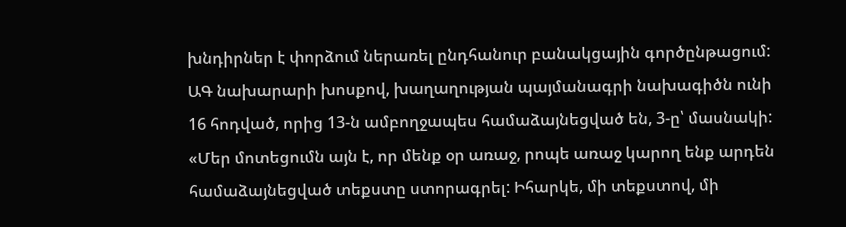խնդիրներ է փորձում ներառել ընդհանուր բանակցային գործընթացում: ԱԳ նախարարի խոսքով, խաղաղության պայմանագրի նախագիծն ունի 16 հոդված, որից 13-ն ամբողջապես համաձայնեցված են, 3-ը՝ մասնակի: «Մեր մոտեցումն այն է, որ մենք օր առաջ, րոպե առաջ կարող ենք արդեն համաձայնեցված տեքստը ստորագրել: Իհարկե, մի տեքստով, մի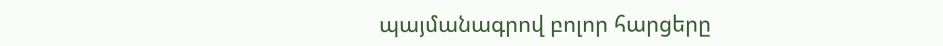պայմանագրով բոլոր հարցերը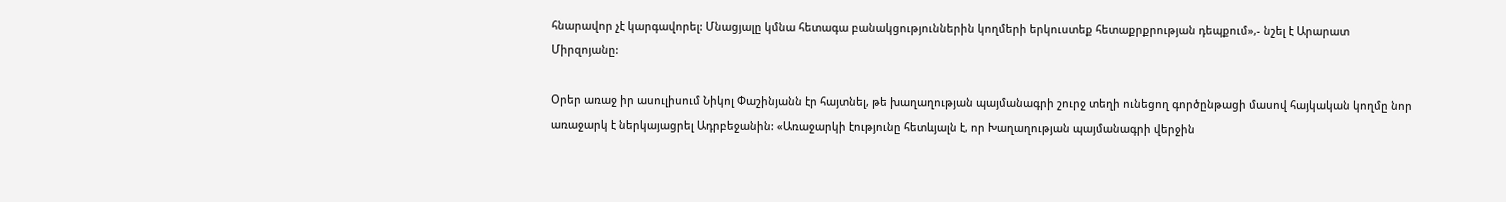հնարավոր չէ կարգավորել: Մնացյալը կմնա հետագա բանակցություններին կողմերի երկուստեք հետաքրքրության դեպքում»,- նշել է Արարատ Միրզոյանը:

Օրեր առաջ իր ասուլիսում Նիկոլ Փաշինյանն էր հայտնել, թե խաղաղության պայմանագրի շուրջ տեղի ունեցող գործընթացի մասով հայկական կողմը նոր առաջարկ է ներկայացրել Ադրբեջանին: «Առաջարկի էությունը հետևյալն է, որ Խաղաղության պայմանագրի վերջին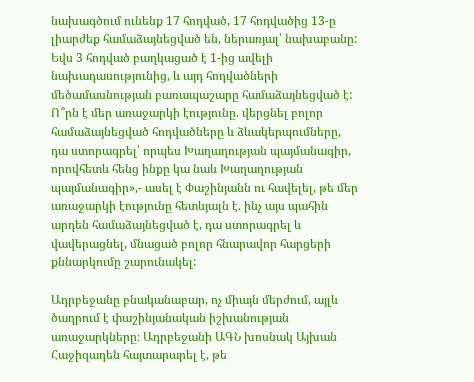նախագծում ունենք 17 հոդված, 17 հոդվածից 13-ը լիարժեք համաձայնեցված են, ներառյալ՝ նախաբանը: Եվս 3 հոդված բաղկացած է 1-ից ավելի նախադասությունից, և այդ հոդվածների մեծամասնության բառապաշարը համաձայնեցված է: Ո՞րն է մեր առաջարկի էությունը. վերցնել բոլոր համաձայնեցված հոդվածները և ձևակերպումները, դա ստորագրել՝ որպես Խաղաղության պայմանագիր, որովհետև հենց ինքը կա նաև Խաղաղության պայմանագիր»,- ասել է Փաշինյանն ու հավելել, թե մեր առաջարկի էությունը հետևյալն է. ինչ այս պահին արդեն համաձայնեցված է, դա ստորագրել և վավերացնել, մնացած բոլոր հնարավոր հարցերի քննարկումը շարունակել:

Ադրբեջանը բնականաբար, ոչ միայն մերժում, այլև ծաղրում է փաշինյանական իշխանության առաջարկները։ Ադրբեջանի ԱԳՆ խոսնակ Այխան Հաջիզադեն հայտարարել է, թե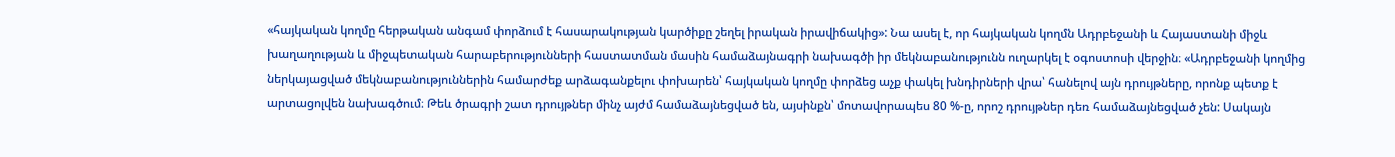«հայկական կողմը հերթական անգամ փորձում է հասարակության կարծիքը շեղել իրական իրավիճակից»: Նա ասել է, որ հայկական կողմն Ադրբեջանի և Հայաստանի միջև խաղաղության և միջպետական հարաբերությունների հաստատման մասին համաձայնագրի նախագծի իր մեկնաբանությունն ուղարկել է օգոստոսի վերջին։ «Ադրբեջանի կողմից ներկայացված մեկնաբանություններին համարժեք արձագանքելու փոխարեն՝ հայկական կողմը փորձեց աչք փակել խնդիրների վրա՝ հանելով այն դրույթները, որոնք պետք է արտացոլվեն նախագծում։ Թեև ծրագրի շատ դրույթներ մինչ այժմ համաձայնեցված են, այսինքն՝ մոտավորապես 80 %-ը, որոշ դրույթներ դեռ համաձայնեցված չեն: Սակայն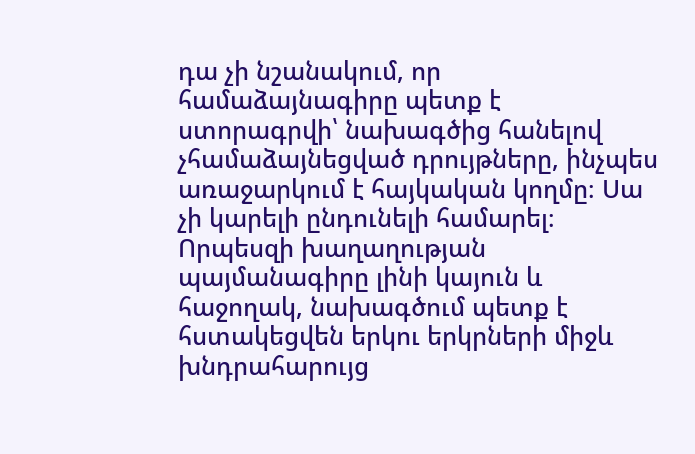դա չի նշանակում, որ համաձայնագիրը պետք է ստորագրվի՝ նախագծից հանելով չհամաձայնեցված դրույթները, ինչպես առաջարկում է հայկական կողմը։ Սա չի կարելի ընդունելի համարել։ Որպեսզի խաղաղության պայմանագիրը լինի կայուն և հաջողակ, նախագծում պետք է հստակեցվեն երկու երկրների միջև խնդրահարույց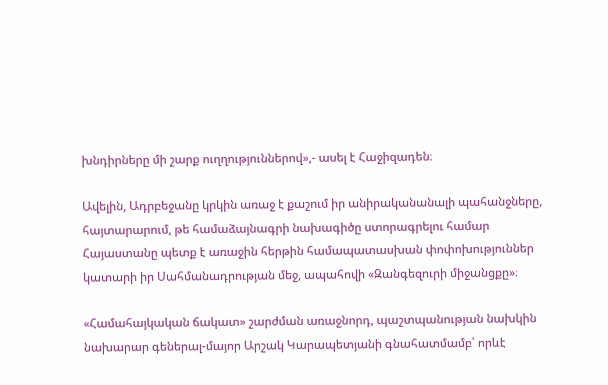խնդիրները մի շարք ուղղություններով»,- ասել է Հաջիզադեն։

Ավելին, Ադրբեջանը կրկին առաջ է քաշում իր անիրականանալի պահանջները, հայտարարում, թե համաձայնագրի նախագիծը ստորագրելու համար Հայաստանը պետք է առաջին հերթին համապատասխան փոփոխություններ կատարի իր Սահմանադրության մեջ, ապահովի «Զանգեզուրի միջանցքը»։

«Համահայկական ճակատ» շարժման առաջնորդ, պաշտպանության նախկին նախարար գեներալ-մայոր Արշակ Կարապետյանի գնահատմամբ՝ որևէ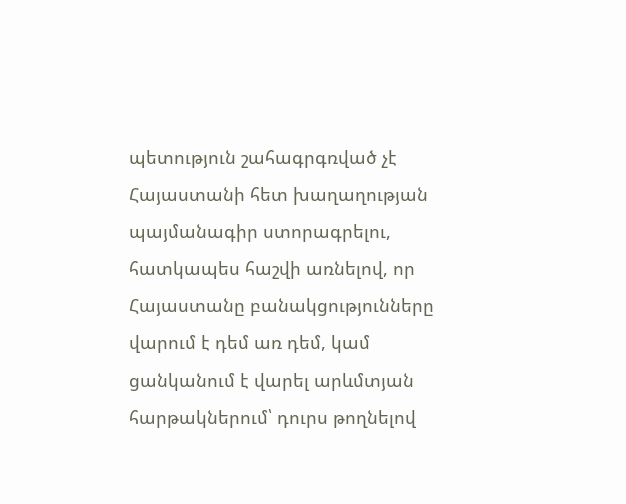պետություն շահագրգռված չէ Հայաստանի հետ խաղաղության պայմանագիր ստորագրելու, հատկապես հաշվի առնելով, որ Հայաստանը բանակցությունները վարում է դեմ առ դեմ, կամ ցանկանում է վարել արևմտյան հարթակներում՝ դուրս թողնելով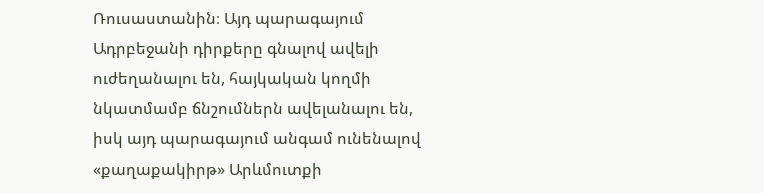Ռուսաստանին։ Այդ պարագայում Ադրբեջանի դիրքերը գնալով ավելի ուժեղանալու են, հայկական կողմի նկատմամբ ճնշումներն ավելանալու են, իսկ այդ պարագայում անգամ ունենալով «քաղաքակիրթ» Արևմուտքի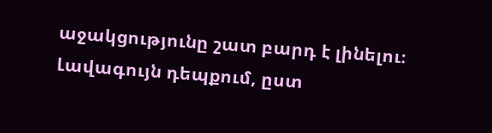աջակցությունը շատ բարդ է լինելու։ Լավագույն դեպքում, ըստ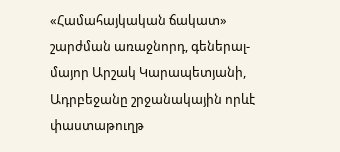«Համահայկական ճակատ» շարժման առաջնորդ, գեներալ-մայոր Արշակ Կարապետյանի, Ադրբեջանը շրջանակային որևէ փաստաթուղթ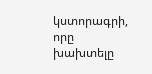կստորագրի, որը խախտելը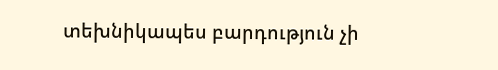տեխնիկապես բարդություն չի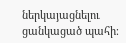ներկայացնելու ցանկացած պահի։